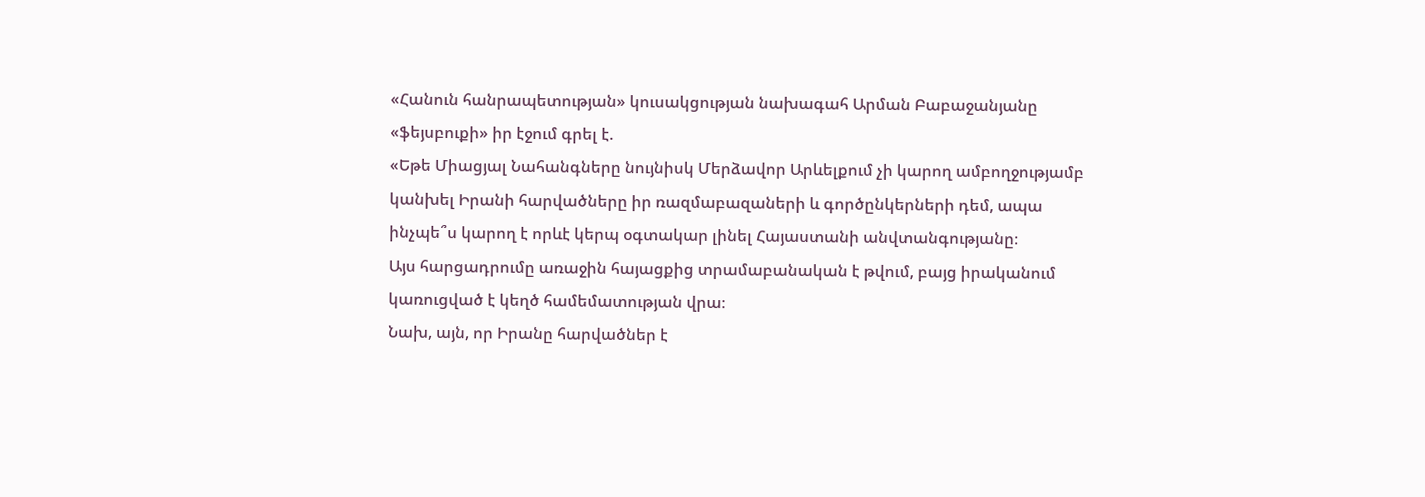«Հանուն հանրապետության» կուսակցության նախագահ Արման Բաբաջանյանը «ֆեյսբուքի» իր էջում գրել է.
«Եթե Միացյալ Նահանգները նույնիսկ Մերձավոր Արևելքում չի կարող ամբողջությամբ կանխել Իրանի հարվածները իր ռազմաբազաների և գործընկերների դեմ, ապա ինչպե՞ս կարող է որևէ կերպ օգտակար լինել Հայաստանի անվտանգությանը։
Այս հարցադրումը առաջին հայացքից տրամաբանական է թվում, բայց իրականում կառուցված է կեղծ համեմատության վրա։
Նախ, այն, որ Իրանը հարվածներ է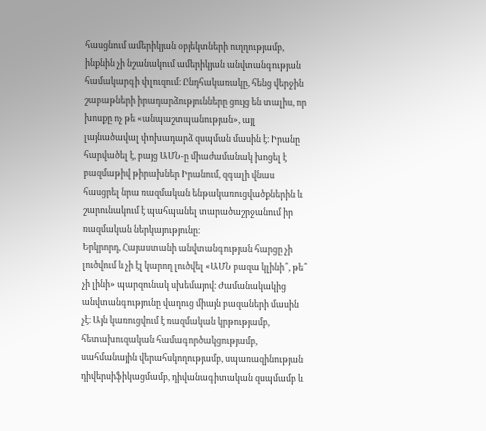հասցնում ամերիկյան օբյեկտների ուղղությամբ, ինքնին չի նշանակում ամերիկյան անվտանգության համակարգի փլուզում։ Ընդհակառակը, հենց վերջին շաբաթների իրադարձությունները ցույց են տալիս, որ խոսքը ոչ թե «անպաշտպանության», այլ լայնածավալ փոխադարձ զսպման մասին է։ Իրանը հարվածել է, բայց ԱՄՆ-ը միաժամանակ խոցել է բազմաթիվ թիրախներ Իրանում, զգալի վնաս հասցրել նրա ռազմական ենթակառուցվածքներին և շարունակում է պահպանել տարածաշրջանում իր ռազմական ներկայությունը։
Երկրորդ, Հայաստանի անվտանգության հարցը չի լուծվում և չի էլ կարող լուծվել «ԱՄՆ բազա կլինի՞, թե՞ չի լինի» պարզունակ սխեմայով։ Ժամանակակից անվտանգությունը վաղուց միայն բազաների մասին չէ։ Այն կառուցվում է ռազմական կրթությամբ, հետախուզական համագործակցությամբ, սահմանային վերահսկողությամբ, սպառազինության դիվերսիֆիկացմամբ, դիվանագիտական զսպմամբ և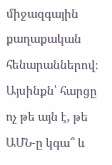միջազգային քաղաքական հենարաններով։ Այսինքն՝ հարցը ոչ թե այն է, թե ԱՄՆ-ը կգա՞ և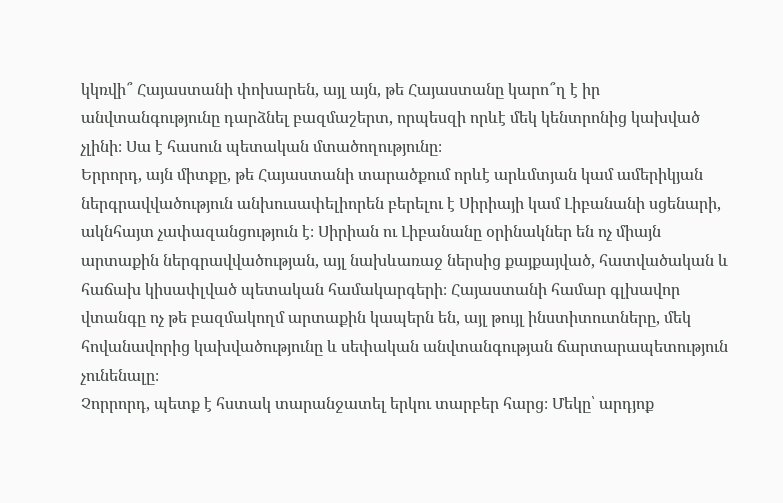կկռվի՞ Հայաստանի փոխարեն, այլ այն, թե Հայաստանը կարո՞ղ է իր անվտանգությունը դարձնել բազմաշերտ, որպեսզի որևէ մեկ կենտրոնից կախված չլինի։ Սա է հասուն պետական մտածողությունը։
Երրորդ, այն միտքը, թե Հայաստանի տարածքում որևէ արևմտյան կամ ամերիկյան ներգրավվածություն անխուսափելիորեն բերելու է Սիրիայի կամ Լիբանանի սցենարի, ակնհայտ չափազանցություն է։ Սիրիան ու Լիբանանը օրինակներ են ոչ միայն արտաքին ներգրավվածության, այլ նախևառաջ ներսից քայքայված, հատվածական և հաճախ կիսափլված պետական համակարգերի։ Հայաստանի համար գլխավոր վտանգը ոչ թե բազմակողմ արտաքին կապերն են, այլ թույլ ինստիտուտները, մեկ հովանավորից կախվածությունը և սեփական անվտանգության ճարտարապետություն չունենալը։
Չորրորդ, պետք է հստակ տարանջատել երկու տարբեր հարց։ Մեկը՝ արդյոք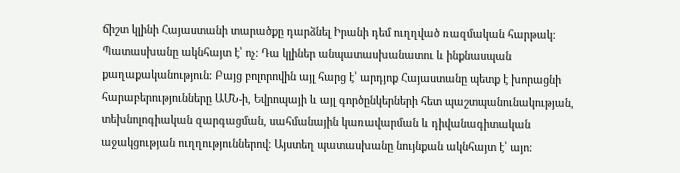ճիշտ կլինի Հայաստանի տարածքը դարձնել Իրանի դեմ ուղղված ռազմական հարթակ։ Պատասխանը ակնհայտ է՝ ոչ։ Դա կլիներ անպատասխանատու և ինքնասպան քաղաքականություն։ Բայց բոլորովին այլ հարց է՝ արդյոք Հայաստանը պետք է խորացնի հարաբերությունները ԱՄՆ-ի, Եվրոպայի և այլ գործընկերների հետ պաշտպանունակության, տեխնոլոգիական զարգացման, սահմանային կառավարման և դիվանագիտական աջակցության ուղղություններով։ Այստեղ պատասխանը նույնքան ակնհայտ է՝ այո։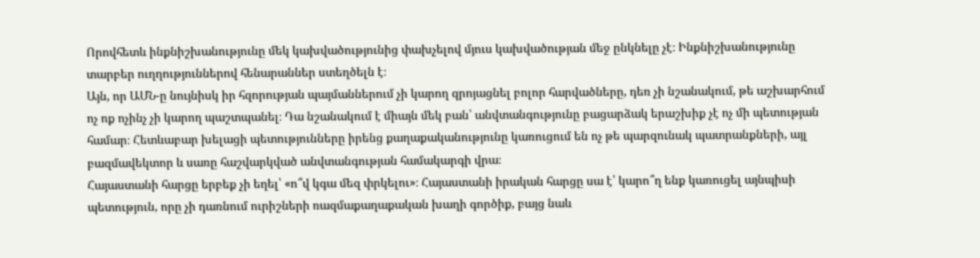Որովհետև ինքնիշխանությունը մեկ կախվածությունից փախչելով մյուս կախվածության մեջ ընկնելը չէ։ Ինքնիշխանությունը տարբեր ուղղություններով հենարաններ ստեղծելն է։
Այն, որ ԱՄՆ-ը նույնիսկ իր հզորության պայմաններում չի կարող զրոյացնել բոլոր հարվածները, դեռ չի նշանակում, թե աշխարհում ոչ ոք ոչինչ չի կարող պաշտպանել։ Դա նշանակում է միայն մեկ բան՝ անվտանգությունը բացարձակ երաշխիք չէ ոչ մի պետության համար։ Հետևաբար խելացի պետությունները իրենց քաղաքականությունը կառուցում են ոչ թե պարզունակ պատրանքների, այլ բազմավեկտոր և սառը հաշվարկված անվտանգության համակարգի վրա։
Հայաստանի հարցը երբեք չի եղել՝ «ո՞վ կգա մեզ փրկելու»։ Հայաստանի իրական հարցը սա է՝ կարո՞ղ ենք կառուցել այնպիսի պետություն, որը չի դառնում ուրիշների ռազմաքաղաքական խաղի գործիք, բայց նաև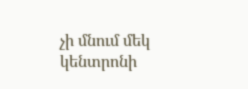չի մնում մեկ կենտրոնի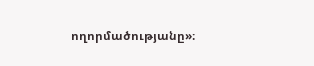ողորմածությանը»։